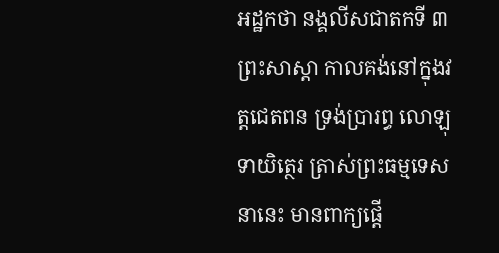អដ្ឋកថា នង្គលីសជាតកទី ៣
ព្រះសាស្តា កាលគង់នៅក្នុងវត្តជេតពន ទ្រង់ប្រារព្ធ លោឡុទាយិត្ថេរ ត្រាស់ព្រះធម្មទេសនានេះ មានពាក្យផ្តើ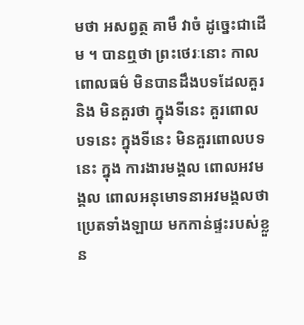មថា អសព្វត្ថ គាមឹ វាចំ ដូច្នេះជាដើម ។ បានឮថា ព្រះថេរៈនោះ កាលពោលធម៌ មិនបានដឹងបទដែលគួរ និង មិនគួរថា ក្នុងទីនេះ គួរពោលបទនេះ ក្នុងទីនេះ មិនគួរពោលបទនេះ ក្នុង ការងារមង្គល ពោលអវមង្គល ពោលអនុមោទនាអវមង្គលថា ប្រេតទាំងឡាយ មកកាន់ផ្ទះរបស់ខ្លួន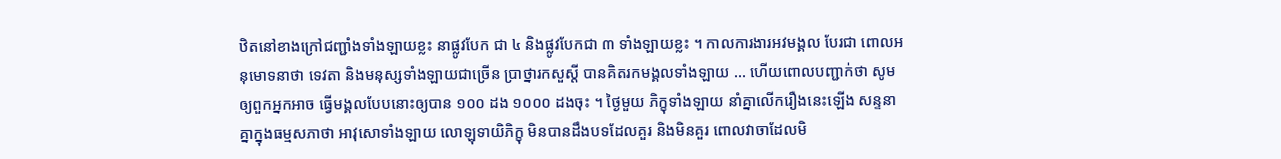ឋិតនៅខាងក្រៅជញ្ជាំងទាំងឡាយខ្លះ នាផ្លូវបែក ជា ៤ និងផ្លូវបែកជា ៣ ទាំងឡាយខ្លះ ។ កាលការងារអវមង្គល បែរជា ពោលអនុមោទនាថា ទេវតា និងមនុស្សទាំងឡាយជាច្រើន ប្រាថ្នារកសួស្តី បានគិតរកមង្គលទាំងឡាយ … ហើយពោលបញ្ជាក់ថា សូមឲ្យពួកអ្នកអាច ធ្វើមង្គលបែបនោះឲ្យបាន ១០០ ដង ១០០០ ដងចុះ ។ ថ្ងៃមួយ ភិក្ខុទាំងឡាយ នាំគ្នាលើករឿងនេះឡើង សន្ទនាគ្នាក្នុងធម្មសភាថា អាវុសោទាំងឡាយ លោឡុទាយិភិក្ខុ មិនបានដឹងបទដែលគួរ និងមិនគួរ ពោលវាចាដែលមិ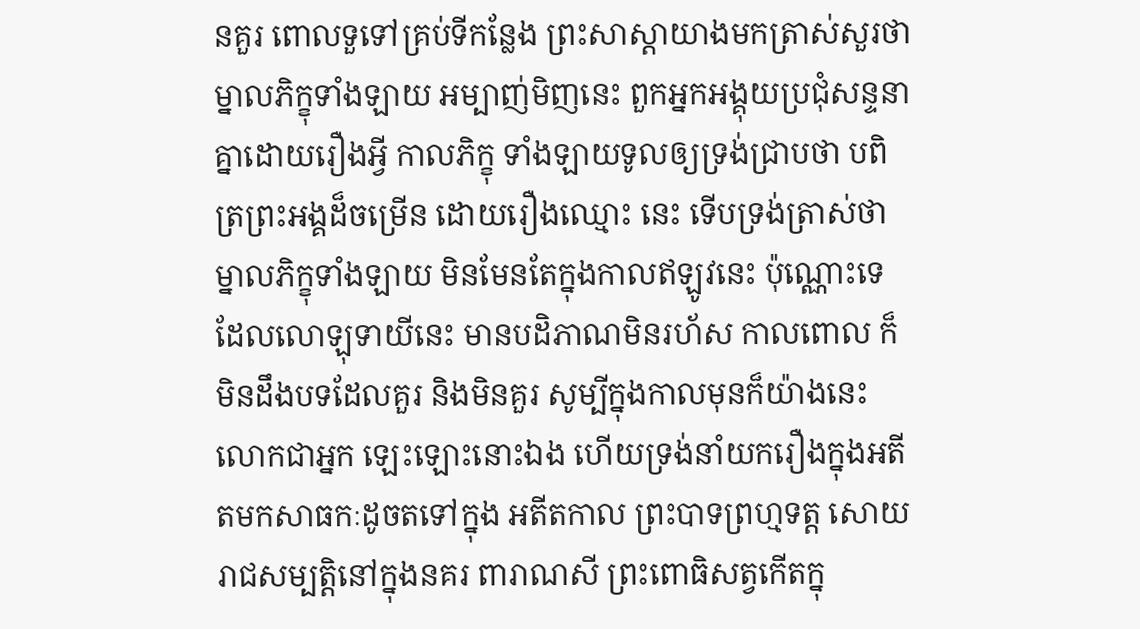នគួរ ពោលទួទៅគ្រប់ទីកន្លែង ព្រះសាស្តាយាងមកត្រាស់សួរថា ម្នាលភិក្ខុទាំងឡាយ អម្បាញ់មិញនេះ ពួកអ្នកអង្គុយប្រជុំសន្ទនាគ្នាដោយរឿងអ្វី កាលភិក្ខុ ទាំងឡាយទូលឲ្យទ្រង់ជ្រាបថា បពិត្រព្រះអង្គដ៏ចម្រើន ដោយរឿងឈ្មោះ នេះ ទើបទ្រង់ត្រាស់ថា ម្នាលភិក្ខុទាំងឡាយ មិនមែនតែក្នុងកាលឥឡូវនេះ ប៉ុណ្ណោះទេ ដែលលោឡុទាយីនេះ មានបដិភាណមិនរហ័ស កាលពោល ក៏មិនដឹងបទដែលគួរ និងមិនគួរ សូម្បីក្នុងកាលមុនក៏យ៉ាងនេះ លោកជាអ្នក ឡេះឡោះនោះឯង ហើយទ្រង់នាំយករឿងក្នុងអតីតមកសាធកៈដូចតទៅក្នុង អតីតកាល ព្រះបាទព្រហ្មទត្ត សោយរាជសម្បត្តិនៅក្នុងនគរ ពារាណសី ព្រះពោធិសត្វកើតក្នុ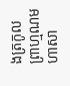ងត្រកូលព្រាហ្មណមហាសា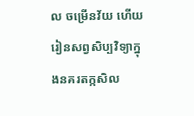ល ចម្រើនវ័យ ហើយ រៀនសព្វសិប្បវិទ្យាក្នុងនគរតក្កសិល